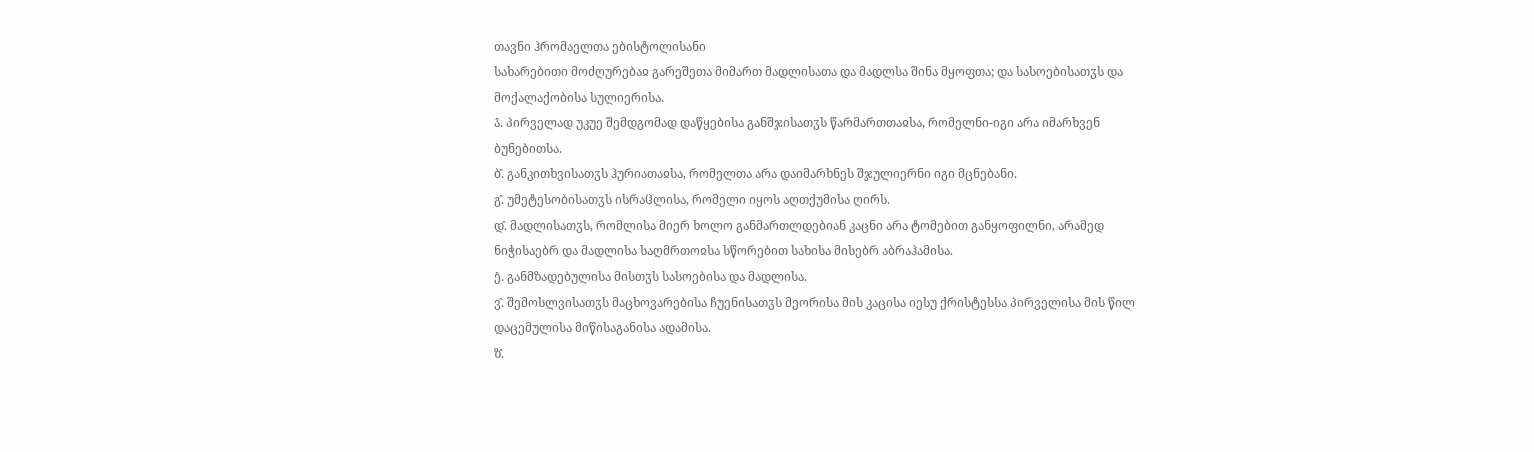თავნი ჰრომაელთა ებისტოლისანი
სახარებითი მოძღურებაჲ გარეშეთა მიმართ მადლისათა და მადლსა შინა მყოფთა; და სასოებისათჳს და მოქალაქობისა სულიერისა.
ა̂. პირველად უკუე შემდგომად დაწყებისა განშჯისათჳს წარმართთაჲსა, რომელნი-იგი არა იმარხვენ ბუნებითსა.
ბ̂. განკითხვისათჳს ჰურიათაჲსა, რომელთა არა დაიმარხნეს შჯულიერნი იგი მცნებანი.
გ̂. უმეტესობისათჳს ისრაჱლისა, რომელი იყოს აღთქუმისა ღირს.
დ̂. მადლისათჳს, რომლისა მიერ ხოლო განმართლდებიან კაცნი არა ტომებით განყოფილნი, არამედ ნიჭისაებრ და მადლისა საღმრთოჲსა სწორებით სახისა მისებრ აბრაჰამისა.
ე̂. განმზადებულისა მისთჳს სასოებისა და მადლისა.
ვ̂. შემოსლვისათჳს მაცხოვარებისა ჩუენისათჳს მეორისა მის კაცისა იესუ ქრისტესსა პირველისა მის წილ დაცემულისა მიწისაგანისა ადამისა.
ზ̂.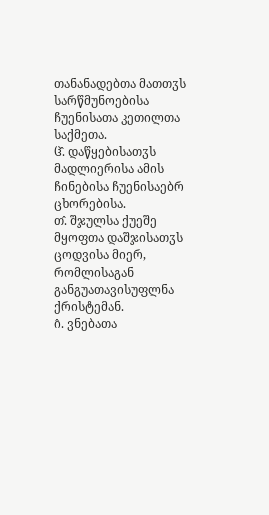თანანადებთა მათთჳს სარწმუნოებისა ჩუენისათა კეთილთა საქმეთა.
ჱ̂. დაწყებისათჳს მადლიერისა ამის ჩინებისა ჩუენისაებრ ცხორებისა.
თ̂. შჯულსა ქუეშე მყოფთა დაშჯისათჳს ცოდვისა მიერ, რომლისაგან განგუათავისუფლნა ქრისტემან.
ი̂. ვნებათა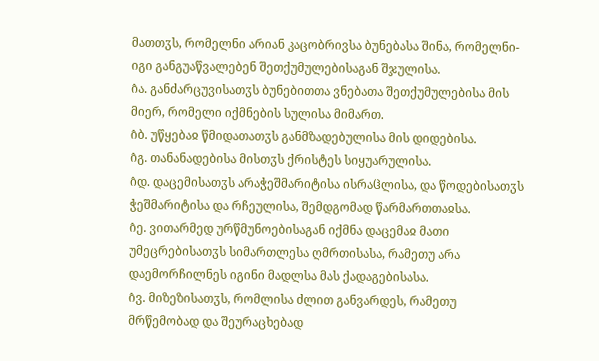მათთჳს, რომელნი არიან კაცობრივსა ბუნებასა შინა, რომელნი-იგი განგუაწვალებენ შეთქუმულებისაგან შჯულისა.
ი̂ა. განძარცუვისათჳს ბუნებითთა ვნებათა შეთქუმულებისა მის მიერ, რომელი იქმნების სულისა მიმართ.
ი̂ბ. უწყებაჲ წმიდათათჳს განმზადებულისა მის დიდებისა.
ი̂გ. თანანადებისა მისთჳს ქრისტეს სიყუარულისა.
ი̂დ. დაცემისათჳს არაჭეშმარიტისა ისრაჱლისა, და წოდებისათჳს ჭეშმარიტისა და რჩეულისა, შემდგომად წარმართთაჲსა.
ი̂ე. ვითარმედ ურწმუნოებისაგან იქმნა დაცემაჲ მათი უმეცრებისათჳს სიმართლესა ღმრთისასა, რამეთუ არა დაემორჩილნეს იგინი მადლსა მას ქადაგებისასა.
ი̂ვ. მიზეზისათჳს, რომლისა ძლით განვარდეს, რამეთუ მრწემობად და შეურაცხებად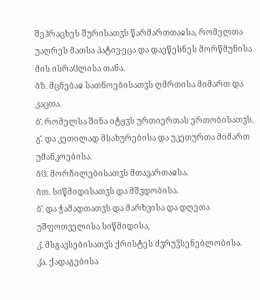შეჰრაცხეს შურისათჳს წარმართთაჲსა, რომელთა უაღრეს მათსა პატივ-ეცა და დაეწესნეს მორწმუნისა მის ისრაჱლისა თანა.
ი̂ზ. მცნებაჲ სათნოებისათჳს ღმრთისა მიმართ და კაცთა.
ბ̂. რომელსა შინა იტყჳს ურთიერთას ერთობისათჳს.
გ̂. და კეთილად მსახურებისა და უკეთურთა მიმართ უმანკოებისა.
ი̂ჱ. მორჩილებისათჳს მთავართაჲსა.
ი̂თ. სიწმიდისათჳს და მშჳდობისა.
ბ̂. და ჭამადთათჳს და მარხვისა და დღეთა უშფოთველისა სიწმიდისა,
კ̂. მსგავსებისათჳს ქრისტეს ძჳრუჴსენებლობისა.
კ̂ა. ქადაგებისა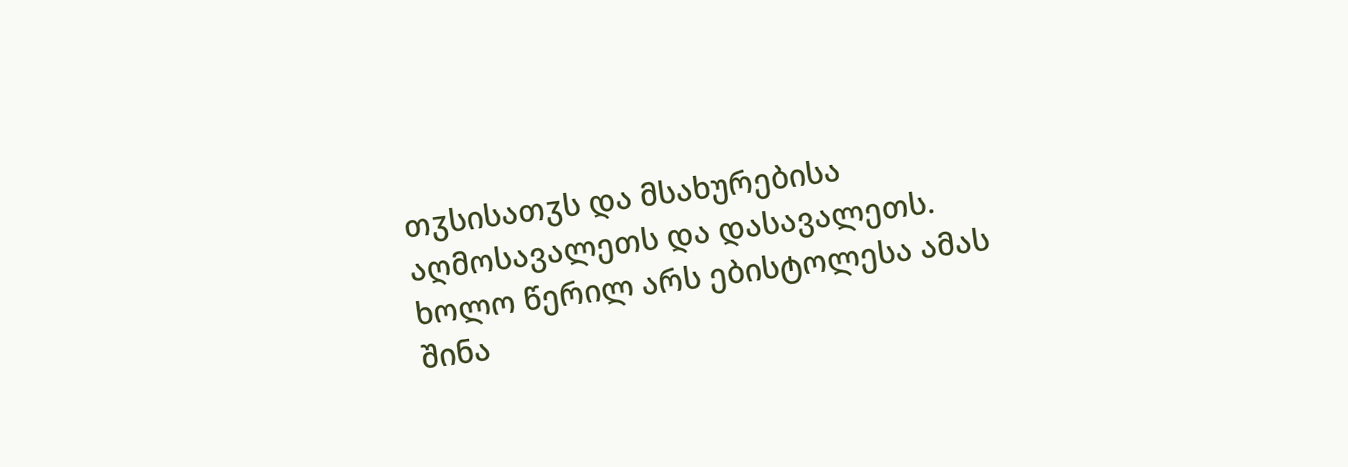თჳსისათჳს და მსახურებისა აღმოსავალეთს და დასავალეთს.
ხოლო წერილ არს ებისტოლესა ამას შინა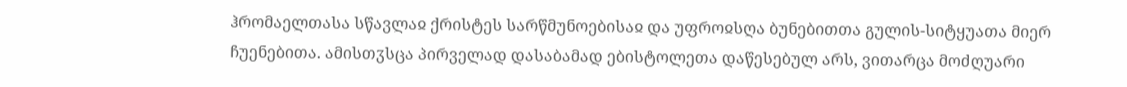ჰრომაელთასა სწავლაჲ ქრისტეს სარწმუნოებისაჲ და უფროჲსღა ბუნებითთა გულის-სიტყუათა მიერ ჩუენებითა. ამისთჳსცა პირველად დასაბამად ებისტოლეთა დაწესებულ არს, ვითარცა მოძღუარი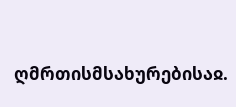ღმრთისმსახურებისაჲ.